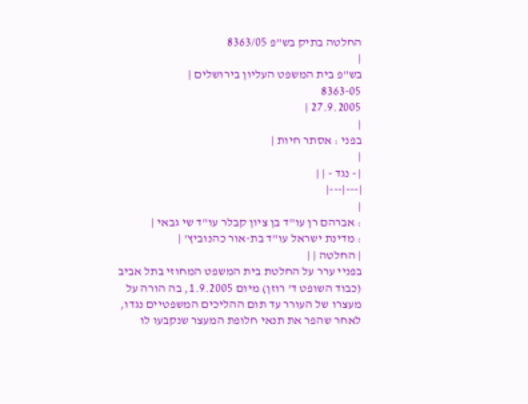החלטה בתיק בש"פ 8363/05
|
בש"פ בית המשפט העליון בירושלים |
8363-05
27.9.2005 |
|
בפני : אסתר חיות |
|
| - נגד - | |
|---|---|
|
: אברהם רן עו"ד בן ציון קבלר עו"ד שי גבאי |
: מדינת ישראל עו"ד בת-אור כהנוביץ' |
| החלטה | |
בפניי ערר על החלטת בית המשפט המחוזי בתל אביב (כבוד השופט ד' רוזן) מיום 1.9.2005, בה הורה על מעצרו של העורר עד תום ההליכים המשפטיים נגדו, לאחר שהפר את תנאי חלופת המעצר שנקבעו לו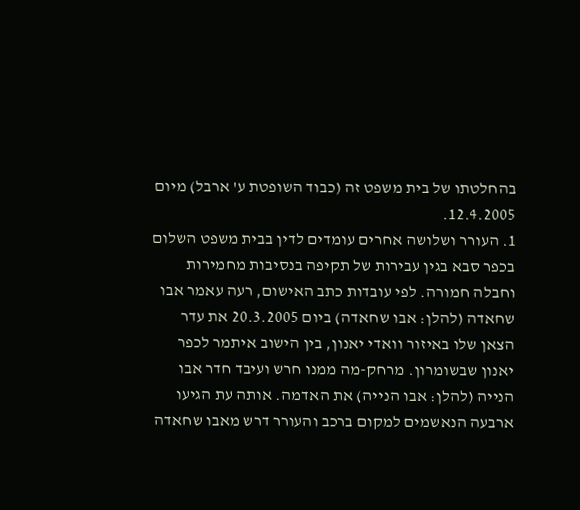בהחלטתו של בית משפט זה (כבוד השופטת ע' ארבל) מיום 12.4.2005.
1. העורר ושלושה אחרים עומדים לדין בבית משפט השלום בכפר סבא בגין עבירות של תקיפה בנסיבות מחמירות וחבלה חמורה. לפי עובדות כתב האישום, רעה עאמר אבו שחאדה (להלן: אבו שחאדה) ביום 20.3.2005 את עדר הצאן שלו באיזור וואדי יאנון, בין הישוב איתמר לכפר יאנון שבשומרון. מרחק-מה ממנו חרש ועיבד חדר אבו הנייה (להלן: אבו הנייה) את האדמה. אותה עת הגיעו ארבעה הנאשמים למקום ברכב והעורר דרש מאבו שחאדה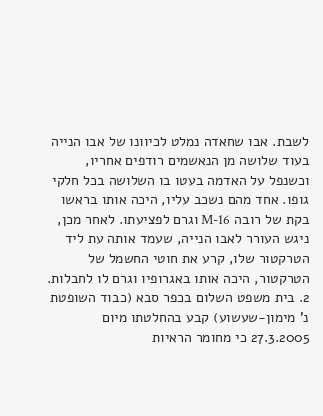לשבת. אבו שחאדה נמלט לכיוונו של אבו הנייה בעוד שלושה מן הנאשמים רודפים אחריו, וכשנפל על האדמה בעטו בו השלושה בכל חלקי גופו. אחד מהם נשכב עליו, היכה אותו בראשו בקת של רובה M-16 וגרם לפציעתו. לאחר מכן, ניגש העורר לאבו הנייה, שעמד אותה עת ליד הטרקטור שלו, קרע את חוטי החשמל של הטרקטור, היכה אותו באגרופיו וגרם לו לחבלות.
2. בית משפט השלום בכפר סבא (כבוד השופטת נ' מימון-שעשוע) קבע בהחלטתו מיום 27.3.2005 כי מחומר הראיות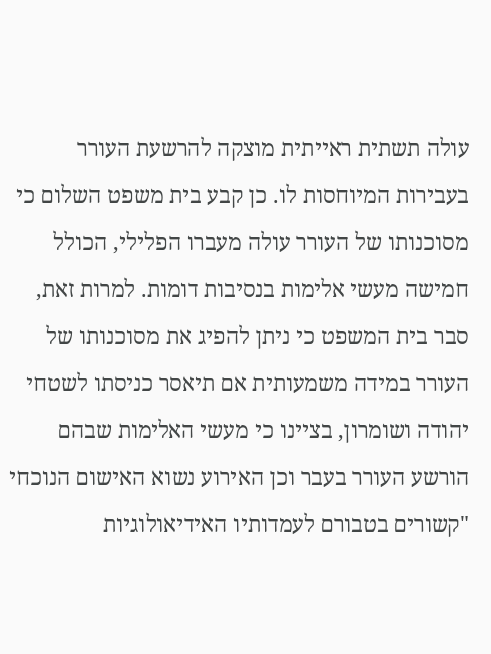עולה תשתית ראייתית מוצקה להרשעת העורר בעבירות המיוחסות לו. כן קבע בית משפט השלום כי מסוכנותו של העורר עולה מעברו הפלילי, הכולל חמישה מעשי אלימות בנסיבות דומות. למרות זאת, סבר בית המשפט כי ניתן להפיג את מסוכנותו של העורר במידה משמעותית אם תיאסר כניסתו לשטחי יהודה ושומרון, בציינו כי מעשי האלימות שבהם הורשע העורר בעבר וכן האירוע נשוא האישום הנוכחי "קשורים בטבורם לעמדותיו האידיאולוגיות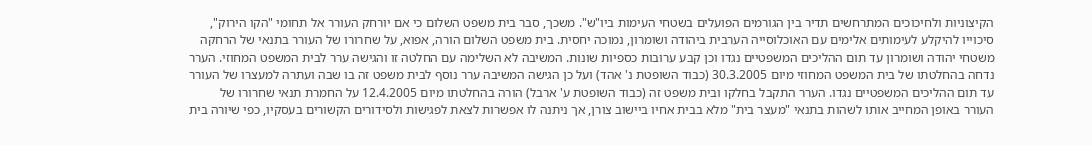הקיצוניות ולחיכוכים המתרחשים תדיר בין הגורמים הפועלים בשטחי העימות ביו"ש". משכך, סבר בית משפט השלום כי אם יורחק העורר אל תחומי "הקו הירוק", סיכוייו להיקלע לעימותים אלימים עם האוכלוסייה הערבית ביהודה ושומרון, נמוכה יחסית. בית משפט השלום הורה, אפוא, על שחרורו של העורר בתנאי של הרחקה משטחי יהודה ושומרון עד תום ההליכים המשפטיים נגדו וכן קבע ערובות כספיות שונות. המשיבה לא השלימה עם החלטה זו והגישה ערר לבית המשפט המחוזי. הערר נדחה בהחלטתו של בית המשפט המחוזי מיום 30.3.2005 (כבוד השופטת נ' אהד) ועל כן הגישה המשיבה ערר נוסף לבית משפט זה בו שבה ועתרה למעצרו של העורר עד תום ההליכים המשפטיים נגדו. הערר התקבל בחלקו ובית משפט זה (כבוד השופטת ע' ארבל) הורה בהחלטתו מיום 12.4.2005 על החמרת תנאי שחרורו של העורר באופן המחייב אותו לשהות בתנאי "מעצר בית" מלא בבית אחיו ביישוב צורן, אך ניתנה לו אפשרות לצאת לפגישות ולסידורים הקשורים בעסקיו, כפי שיורה בית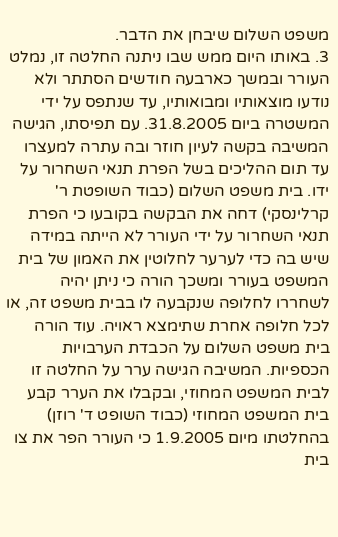משפט השלום שיבחן את הדבר.
3. באותו היום ממש שבו ניתנה החלטה זו, נמלט העורר ובמשך כארבעה חודשים הסתתר ולא נודעו מוצאותיו ומבואותיו, עד שנתפס על ידי המשטרה ביום 31.8.2005. עם תפיסתו, הגישה המשיבה בקשה לעיון חוזר ובה עתרה למעצרו עד תום ההליכים בשל הפרת תנאי השחרור על ידו. בית משפט השלום (כבוד השופטת ר' קרלינסקי) דחה את הבקשה בקובעו כי הפרת תנאי השחרור על ידי העורר לא הייתה במידה שיש בה כדי לערער לחלוטין את האמון של בית המשפט בעורר ומשכך הורה כי ניתן יהיה לשחררו לחלופה שנקבעה לו בבית משפט זה, או לכל חלופה אחרת שתימצא ראויה. עוד הורה בית משפט השלום על הכבדת הערבויות הכספיות. המשיבה הגישה ערר על החלטה זו לבית המשפט המחוזי, ובקבלו את הערר קבע בית המשפט המחוזי (כבוד השופט ד' רוזן) בהחלטתו מיום 1.9.2005 כי העורר הפר את צו בית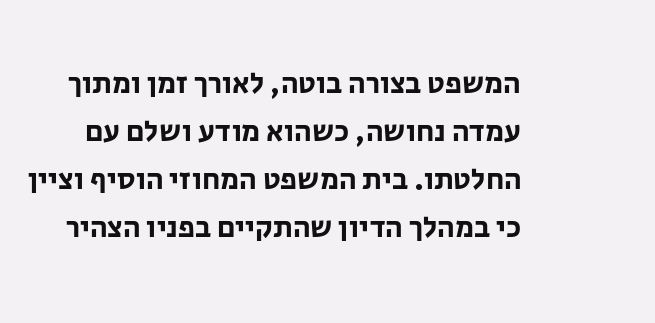המשפט בצורה בוטה, לאורך זמן ומתוך עמדה נחושה, כשהוא מודע ושלם עם החלטתו. בית המשפט המחוזי הוסיף וציין כי במהלך הדיון שהתקיים בפניו הצהיר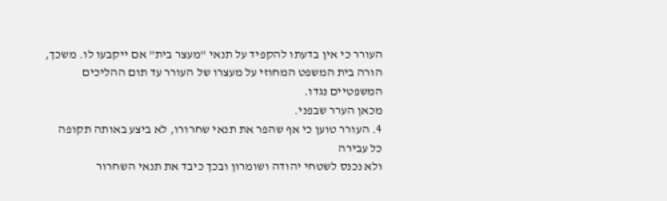העורר כי אין בדעתו להקפיד על תנאי "מעצר בית" אם ייקבעו לו. משכך, הורה בית המשפט המחוזי על מעצרו של העורר עד תום ההליכים המשפטיים נגדו.
מכאן הערר שבפני.
4. העורר טוען כי אף שהפר את תנאי שחרורו, לא ביצע באותה תקופה כל עבירה
ולא נכנס לשטחי יהודה ושומרון ובכך כיבד את תנאי השחרור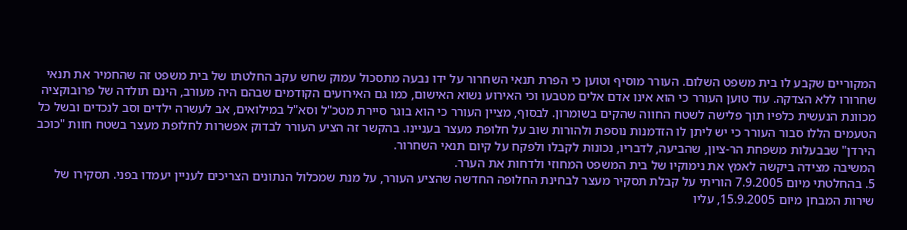המקוריים שקבע לו בית משפט השלום. העורר מוסיף וטוען כי הפרת תנאי השחרור על ידו נבעה מתסכול עמוק שחש עקב החלטתו של בית משפט זה שהחמיר את תנאי שחרורו ללא הצדקה. עוד טוען העורר כי הוא אינו אדם אלים מטבעו וכי האירוע נשוא האישום, כמו גם האירועים הקודמים שבהם היה מעורב, הינם תולדה של פרובוקציה מכוונת הנעשית כלפיו תוך פלישה לשטח החווה שהקים בשומרון. לבסוף, מציין העורר כי הוא בוגר סיירת מטכ"ל וסא"ל במילואים, אב לעשרה ילדים וסב לנכדים ובשל כל הטעמים הללו סבור העורר כי יש ליתן לו הזדמנות נוספת ולהורות שוב על חלופת מעצר בעניינו. בהקשר זה הציע העורר לבדוק אפשרות לחלופת מעצר בשטח חוות "כוכב הירדן" שבבעלות משפחת הר-ציון, שהביעה, לדבריו, נכונות לקבלו ולפקח על קיום תנאי השחרור.
המשיבה מצידה ביקשה לאמץ את נימוקיו של בית המשפט המחוזי ולדחות את הערר.
5. בהחלטתי מיום 7.9.2005 הוריתי על קבלת תסקיר מעצר לבחינת החלופה החדשה שהציע העורר, על מנת שמכלול הנתונים הצריכים לעניין יעמדו בפני. תסקירו של שירות המבחן מיום 15.9.2005, עליו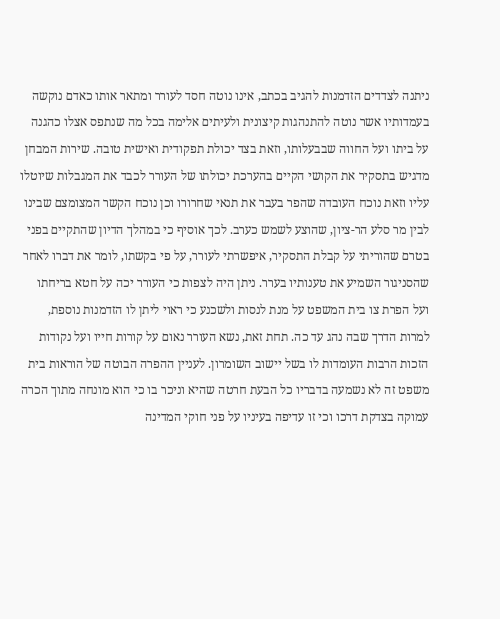ניתנה לצדדים הזדמנות להגיב בכתב, אינו נוטה חסד לעורר ומתאר אותו כאדם נוקשה בעמדותיו אשר נוטה להתנהגות קיצונית ולעיתים אלימה בכל מה שנתפס אצלו כהגנה על ביתו ועל החווה שבבעלותו, וזאת בצד יכולת תפקודית ואישית טובה. שירות המבחן מדגיש בתסקיר את הקושי הקיים בהערכת יכולתו של העורר לכבד את המגבלות שיוטלו עליו וזאת נוכח העובדה שהפר בעבר את תנאי שחרורו וכן נוכח הקשר המצומצם שבינו לבין מר סלע הר-ציון, שהוצע לשמש כערב. לכך אוסיף כי במהלך הדיון שהתקיים בפני בטרם שהוריתי על קבלת התסקיר, איפשרתי לעורר, על פי בקשתו, לומר את דברו לאחר שהסניגור השמיע את טענותיו בערר. ניתן היה לצפות כי העורר יכה על חטא בריחתו ועל הפרת צו בית המשפט על מנת לנסות ולשכנע כי ראוי ליתן לו הזדמנות נוספת, למרות הדרך שבה נהג עד כה. תחת זאת, נשא העורר נאום על קורות חייו ועל נקודות הזכות הרבות העומדות לו בשל יישוב השומרון. לעניין ההפרה הבוטה של הוראות בית משפט זה לא נשמעה בדבריו כל הבעת חרטה שהיא וניכר בו כי הוא מונחה מתוך הכרה עמוקה בצדקת דרכו וכי זו עדיפה בעיניו על פני חוקי המדינה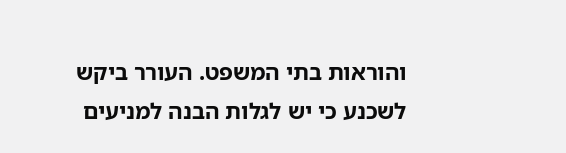והוראות בתי המשפט. העורר ביקש לשכנע כי יש לגלות הבנה למניעים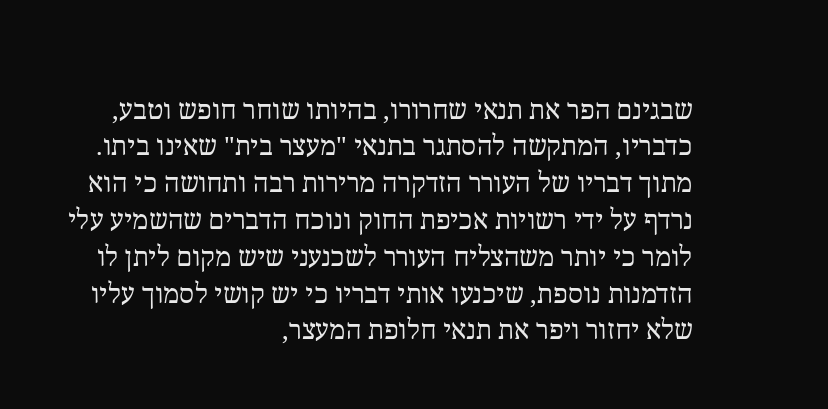שבגינם הפר את תנאי שחרורו, בהיותו שוחר חופש וטבע, כדבריו, המתקשה להסתגר בתנאי "מעצר בית" שאינו ביתו. מתוך דבריו של העורר הזדקרה מרירות רבה ותחושה כי הוא נרדף על ידי רשויות אכיפת החוק ונוכח הדברים שהשמיע עלי לומר כי יותר משהצליח העורר לשכנעני שיש מקום ליתן לו הזדמנות נוספת, שיכנעו אותי דבריו כי יש קושי לסמוך עליו שלא יחזור ויפר את תנאי חלופת המעצר,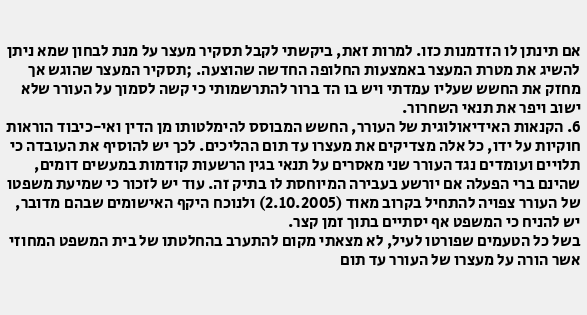אם תינתן לו הזדמנות כזו. למרות זאת, ביקשתי לקבל תסקיר מעצר על מנת לבחון שמא ניתן להשיג את מטרת המעצר באמצעות החלופה החדשה שהוצעה. ;תסקיר המעצר שהוגש אך מחזק את החשש שעליו עמדתי ויש בו הד ברור להתרשמותי כי קשה לסמוך על העורר שלא ישוב ויפר את תנאי השחרור.
6. הקנאות האידיאולוגית של העורר, החשש המבוסס להימלטותו מן הדין ואי-כיבוד הוראות חוקיות על ידו, כל אלה מצדיקים את מעצרו עד תום ההליכים. לכך יש להוסיף את העובדה כי תלויים ועומדים נגד העורר שני מאסרים על תנאי בגין הרשעות קודמות במעשים דומים, שהינם ברי הפעלה אם יורשע בעבירה המיוחסת לו בתיק זה. עוד יש לזכור כי שמיעת משפטו של העורר צפויה להתחיל בקרוב מאוד (2.10.2005) ולנוכח היקף האישומים שבהם מדובר, יש להניח כי המשפט אף יסתיים בתוך זמן קצר.
בשל כל הטעמים שפורטו לעיל, לא מצאתי מקום להתערב בהחלטתו של בית המשפט המחוזי אשר הורה על מעצרו של העורר עד תום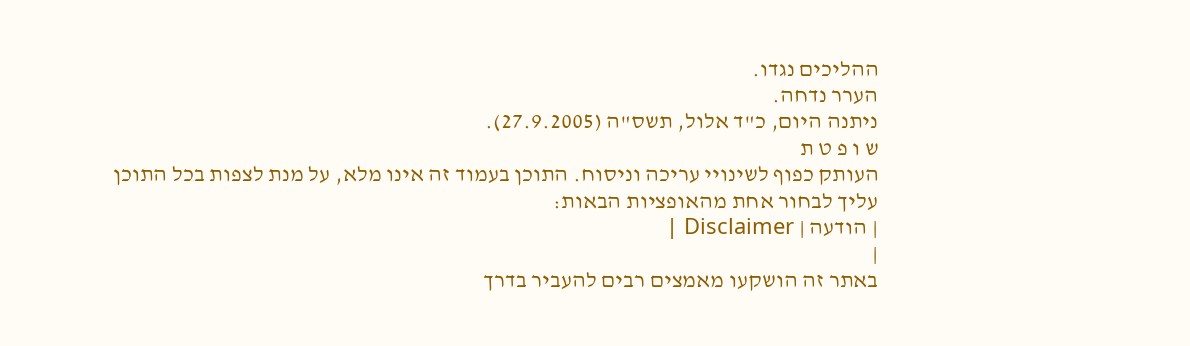ההליכים נגדו.
הערר נדחה.
ניתנה היום, כ"ד אלול, תשס"ה (27.9.2005).
ש ו פ ט ת
העותק כפוף לשינויי עריכה וניסוח. התוכן בעמוד זה אינו מלא, על מנת לצפות בכל התוכן עליך לבחור אחת מהאופציות הבאות:
| הודעה | Disclaimer |
|
באתר זה הושקעו מאמצים רבים להעביר בדרך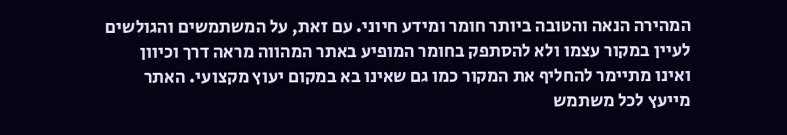המהירה הנאה והטובה ביותר חומר ומידע חיוני. עם זאת, על המשתמשים והגולשים לעיין במקור עצמו ולא להסתפק בחומר המופיע באתר המהווה מראה דרך וכיוון ואינו מתיימר להחליף את המקור כמו גם שאינו בא במקום יעוץ מקצועי. האתר מייעץ לכל משתמש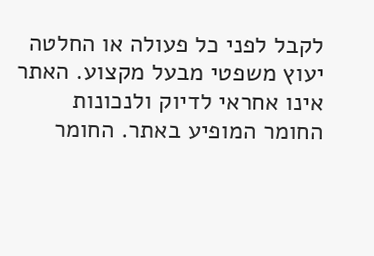לקבל לפני כל פעולה או החלטה יעוץ משפטי מבעל מקצוע. האתר אינו אחראי לדיוק ולנכונות החומר המופיע באתר. החומר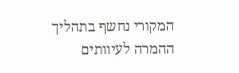המקורי נחשף בתהליך ההמרה לעיוותים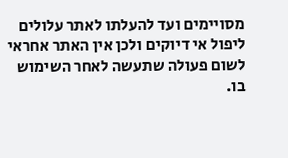מסויימים ועד להעלתו לאתר עלולים ליפול אי דיוקים ולכן אין האתר אחראי לשום פעולה שתעשה לאחר השימוש בו.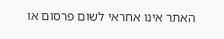האתר אינו אחראי לשום פרסום או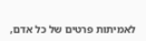לאמיתות פרטים של כל אדם,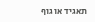תאגיד או גוף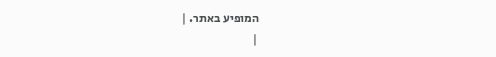המופיע באתר. |
|